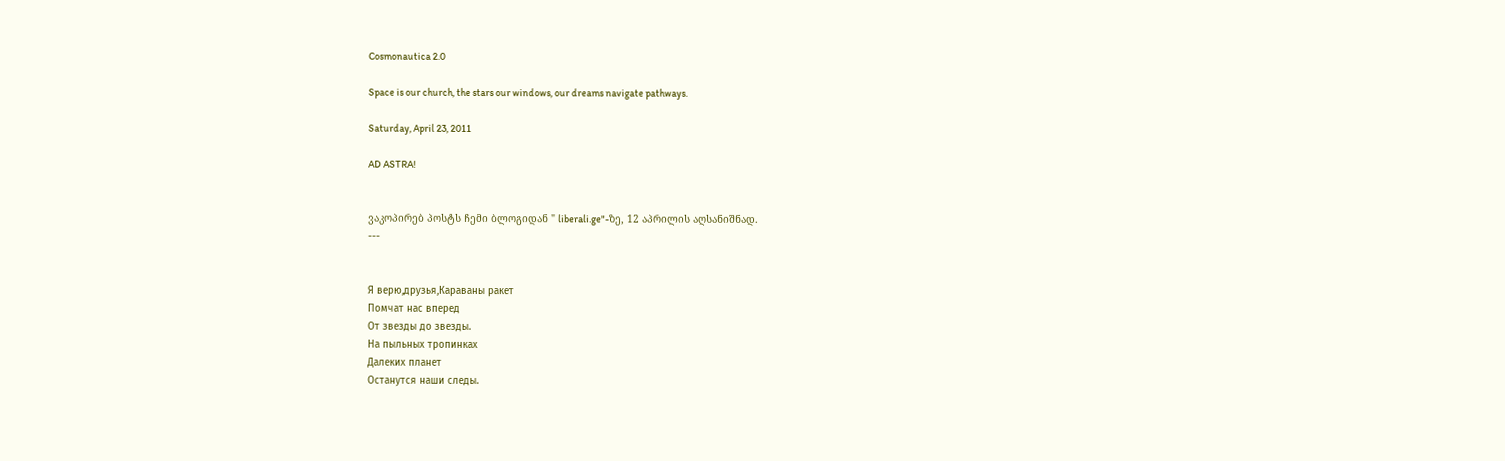Cosmonautica 2.0

Space is our church, the stars our windows, our dreams navigate pathways.

Saturday, April 23, 2011

AD ASTRA!


ვაკოპირებ პოსტს ჩემი ბლოგიდან " liberali.ge"-ზე, 12 აპრილის აღსანიშნად.
---


Я верю,друзья,Караваны ракет
Помчат нас вперед
От звезды до звезды.
На пыльных тропинках
Далеких планет
Останутся наши следы.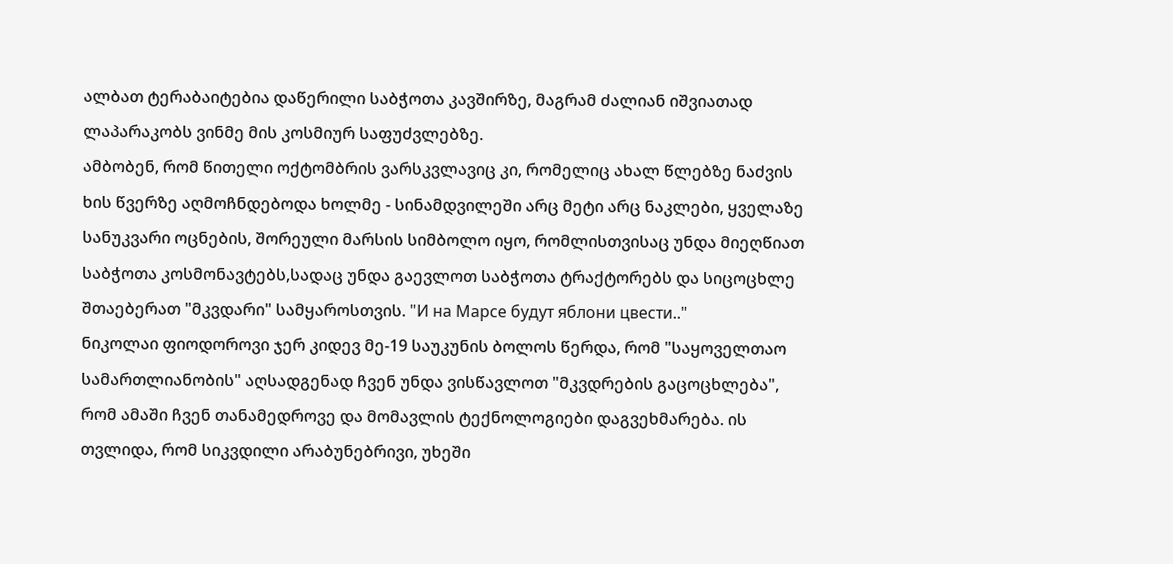ალბათ ტერაბაიტებია დაწერილი საბჭოთა კავშირზე, მაგრამ ძალიან იშვიათად ლაპარაკობს ვინმე მის კოსმიურ საფუძვლებზე.
ამბობენ, რომ წითელი ოქტომბრის ვარსკვლავიც კი, რომელიც ახალ წლებზე ნაძვის ხის წვერზე აღმოჩნდებოდა ხოლმე - სინამდვილეში არც მეტი არც ნაკლები, ყველაზე სანუკვარი ოცნების, შორეული მარსის სიმბოლო იყო, რომლისთვისაც უნდა მიეღწიათ საბჭოთა კოსმონავტებს,სადაც უნდა გაევლოთ საბჭოთა ტრაქტორებს და სიცოცხლე შთაებერათ "მკვდარი" სამყაროსთვის. "И на Марсе будут яблони цвести.."
ნიკოლაი ფიოდოროვი ჯერ კიდევ მე-19 საუკუნის ბოლოს წერდა, რომ "საყოველთაო სამართლიანობის" აღსადგენად ჩვენ უნდა ვისწავლოთ "მკვდრების გაცოცხლება", რომ ამაში ჩვენ თანამედროვე და მომავლის ტექნოლოგიები დაგვეხმარება. ის თვლიდა, რომ სიკვდილი არაბუნებრივი, უხეში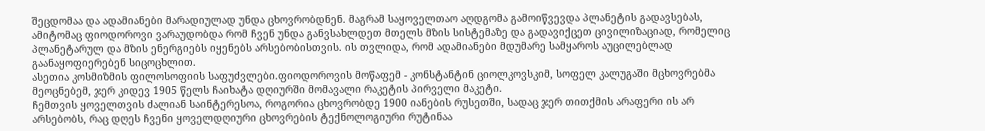შეცდომაა და ადამიანები მარადიულად უნდა ცხოვრობდნენ. მაგრამ საყოველთაო აღდგომა გამოიწვევდა პლანეტის გადავსებას, ამიტომაც ფიოდოროვი ვარაუდობდა რომ ჩვენ უნდა განვსახლდეთ მთელს მზის სისტემაზე და გადავიქცეთ ცივილიზაციად, რომელიც პლანეტარულ და მზის ენერგიებს იყენებს არსებობისთვის. ის თვლიდა, რომ ადამიანები მდუმარე სამყაროს აუცილებლად გაანაყოფიერებენ სიცოცხლით.
ასეთია კოსმიზმის ფილოსოფიის საფუძვლები.ფიოდოროვის მოწაფემ - კონსტანტინ ციოლკოვსკიმ, სოფელ კალუგაში მცხოვრებმა მეოცნებემ, ჯერ კიდევ 1905 წელს ჩაიხატა დღიურში მომავალი რაკეტის პირველი მაკეტი.
ჩემთვის ყოველთვის ძალიან საინტერესოა, როგორია ცხოვრობდე 1900 იანების რუსეთში, სადაც ჯერ თითქმის არაფერი ის არ არსებობს, რაც დღეს ჩვენი ყოველდღიური ცხოვრების ტექნოლოგიური რუტინაა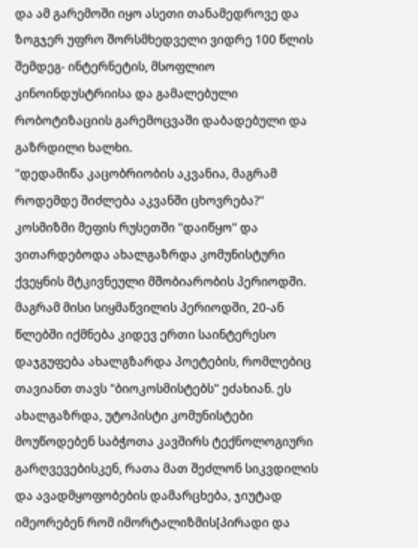და ამ გარემოში იყო ასეთი თანამედროვე და ზოგჯერ უფრო შორსმხედველი ვიდრე 100 წლის შემდეგ- ინტერნეტის, მსოფლიო კინოინდუსტრიისა და გამალებული რობოტიზაციის გარემოცვაში დაბადებული და გაზრდილი ხალხი.
"დედამიწა კაცობრიობის აკვანია, მაგრამ როდემდე შიძლება აკვანში ცხოვრება?"
კოსმიზმი მეფის რუსეთში "დაიწყო" და ვითარდებოდა ახალგაზრდა კომუნისტური ქვეყნის მტკივნეული მშობიარობის პერიოდში. მაგრამ მისი სიყმაწვილის პერიოდში, 20-ან წლებში იქმნება კიდევ ერთი საინტერესო დაჯგუფება ახალგზარდა პოეტების, რომლებიც თავიანთ თავს "ბიოკოსმისტებს" ეძახიან. ეს ახალგაზრდა, უტოპისტი კომუნისტები მოუწოდებენ საბჭოთა კავშირს ტექნოლოგიური გარღვევებისკენ, რათა მათ შეძლონ სიკვდილის და ავადმყოფობების დამარცხება, ჯიუტად იმეორებენ რომ იმორტალიზმის[პირადი და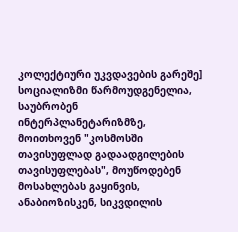კოლექტიური უკვდავების გარეშე] სოციალიზმი წარმოუდგენელია, საუბრობენ ინტერპლანეტარიზმზე, მოითხოვენ "კოსმოსში თავისუფლად გადაადგილების თავისუფლებას", მოუწოდებენ მოსახლებას გაყინვის, ანაბიოზისკენ, სიკვდილის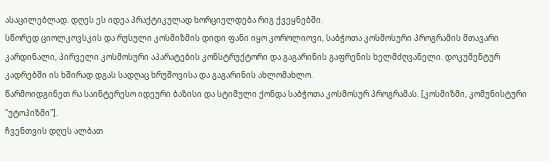ასაცილებლად. დღეს ეს იდეა პრაქტიკულად ხორციელდება რიგ ქვეყნებში.
სწორედ ციოლკოვსკის და რუსული კოსმიზმის დიდი ფანი იყო კოროლიოვი, საბჭოთა კოსმოსური პროგრამის მთავარი კარდინალი, პირველი კოსმოსური აპარატების კონსტრუქტორი და გაგარინის გაფრენის ხელმძღვანელი. დოკუმენტურ კადრებში ის ხშირად დგას სადღაც ხრუშოვისა და გაგარინის ახლომახლო.
წარმოიდგინეთ რა საინტერესო იდეური ბაზისი და სტიმული ქონდა საბჭოთა კოსმოსურ პროგრამას. [კოსმიზმი, კომუნისტური "უტოპიზმი"].
ჩვენთვის დღეს ალბათ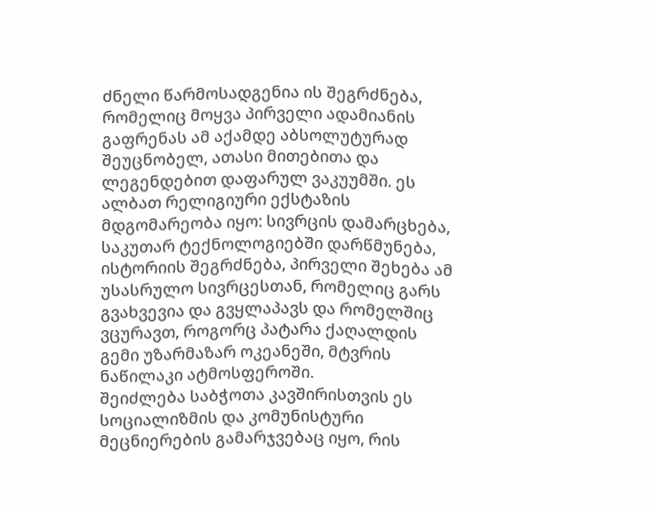ძნელი წარმოსადგენია ის შეგრძნება, რომელიც მოყვა პირველი ადამიანის გაფრენას ამ აქამდე აბსოლუტურად შეუცნობელ, ათასი მითებითა და ლეგენდებით დაფარულ ვაკუუმში. ეს ალბათ რელიგიური ექსტაზის მდგომარეობა იყო: სივრცის დამარცხება, საკუთარ ტექნოლოგიებში დარწმუნება, ისტორიის შეგრძნება, პირველი შეხება ამ უსასრულო სივრცესთან, რომელიც გარს გვახვევია და გვყლაპავს და რომელშიც ვცურავთ, როგორც პატარა ქაღალდის გემი უზარმაზარ ოკეანეში, მტვრის ნაწილაკი ატმოსფეროში.
შეიძლება საბჭოთა კავშირისთვის ეს სოციალიზმის და კომუნისტური მეცნიერების გამარჯვებაც იყო, რის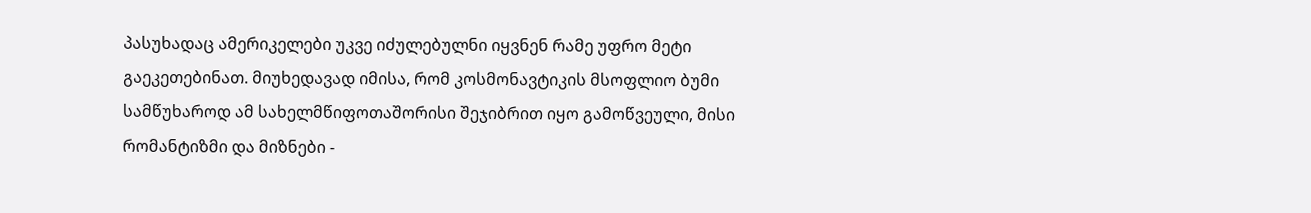პასუხადაც ამერიკელები უკვე იძულებულნი იყვნენ რამე უფრო მეტი გაეკეთებინათ. მიუხედავად იმისა, რომ კოსმონავტიკის მსოფლიო ბუმი სამწუხაროდ ამ სახელმწიფოთაშორისი შეჯიბრით იყო გამოწვეული, მისი რომანტიზმი და მიზნები -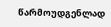წარმოუდგენლად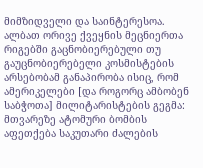მიმზიდველი და საინტერესოა.
ალბათ ორივე ქვეყნის მეცნიერთა რიგებში გაცნობიერებული თუ გაუცნობიერებელი კოსმისტების არსებობამ განაპირობა ისიც, რომ ამერიკელები [და როგორც ამბობენ საბჭოთა] მილიტარისტების გეგმა: მთვარეზე ატომური ბომბის აფეთქება საკუთარი ძალების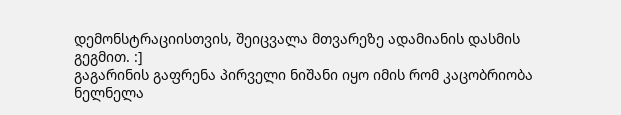დემონსტრაციისთვის, შეიცვალა მთვარეზე ადამიანის დასმის გეგმით. :]
გაგარინის გაფრენა პირველი ნიშანი იყო იმის რომ კაცობრიობა ნელნელა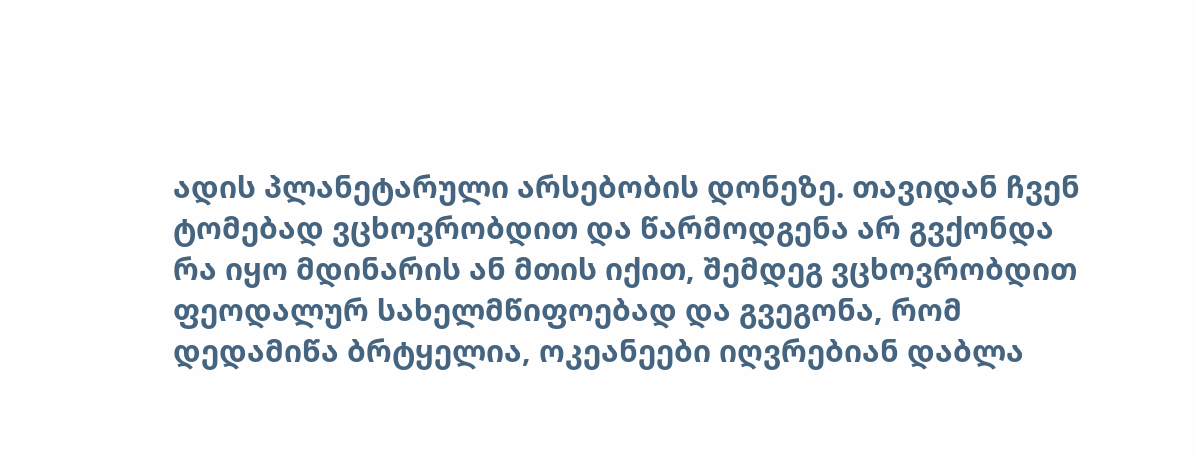ადის პლანეტარული არსებობის დონეზე. თავიდან ჩვენ ტომებად ვცხოვრობდით და წარმოდგენა არ გვქონდა რა იყო მდინარის ან მთის იქით, შემდეგ ვცხოვრობდით ფეოდალურ სახელმწიფოებად და გვეგონა, რომ დედამიწა ბრტყელია, ოკეანეები იღვრებიან დაბლა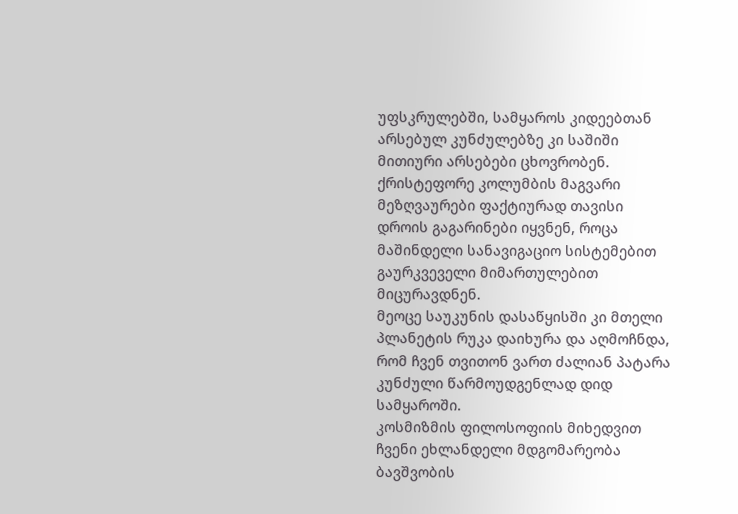უფსკრულებში, სამყაროს კიდეებთან არსებულ კუნძულებზე კი საშიში მითიური არსებები ცხოვრობენ. ქრისტეფორე კოლუმბის მაგვარი მეზღვაურები ფაქტიურად თავისი დროის გაგარინები იყვნენ, როცა მაშინდელი სანავიგაციო სისტემებით გაურკვეველი მიმართულებით მიცურავდნენ.
მეოცე საუკუნის დასაწყისში კი მთელი პლანეტის რუკა დაიხურა და აღმოჩნდა, რომ ჩვენ თვითონ ვართ ძალიან პატარა კუნძული წარმოუდგენლად დიდ სამყაროში.
კოსმიზმის ფილოსოფიის მიხედვით ჩვენი ეხლანდელი მდგომარეობა ბავშვობის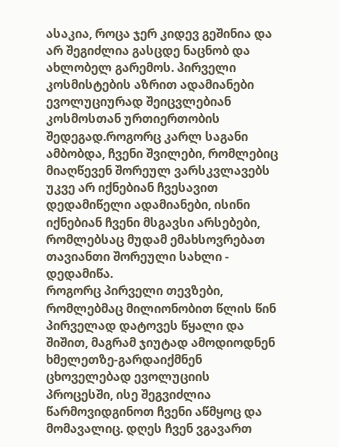ასაკია, როცა ჯერ კიდევ გეშინია და არ შეგიძლია გასცდე ნაცნობ და ახლობელ გარემოს. პირველი კოსმისტების აზრით ადამიანები ევოლუციურად შეიცვლებიან კოსმოსთან ურთიერთობის შედეგად.როგორც კარლ საგანი ამბობდა, ჩვენი შვილები, რომლებიც მიაღწევენ შორეულ ვარსკვლავებს უკვე არ იქნებიან ჩვესავით დედამიწელი ადამიანები, ისინი იქნებიან ჩვენი მსგავსი არსებები, რომლებსაც მუდამ ემახსოვრებათ თავიანთი შორეული სახლი - დედამიწა.
როგორც პირველი თევზები, რომლებმაც მილიონობით წლის წინ პირველად დატოვეს წყალი და შიშით, მაგრამ ჯიუტად ამოდიოდნენ ხმელეთზე-გარდაიქმნენ ცხოველებად ევოლუციის პროცესში, ისე შეგვიძლია წარმოვიდგინოთ ჩვენი აწმყოც და მომავალიც. დღეს ჩვენ ვგავართ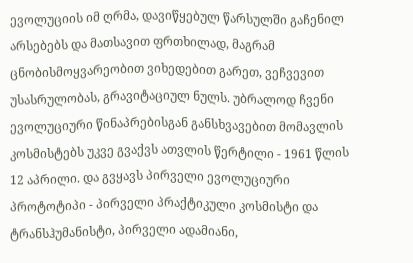ევოლუციის იმ ღრმა, დავიწყებულ წარსულში გაჩენილ არსებებს და მათსავით ფრთხილად, მაგრამ ცნობისმოყვარეობით ვიხედებით გარეთ, ვეჩვევით უსასრულობას, გრავიტაციულ ნულს. უბრალოდ ჩვენი ევოლუციური წინაპრებისგან განსხვავებით მომავლის კოსმისტებს უკვე გვაქვს ათვლის წერტილი - 1961 წლის 12 აპრილი. და გვყავს პირველი ევოლუციური პროტოტიპი - პირველი პრაქტიკული კოსმისტი და ტრანსჰუმანისტი, პირველი ადამიანი,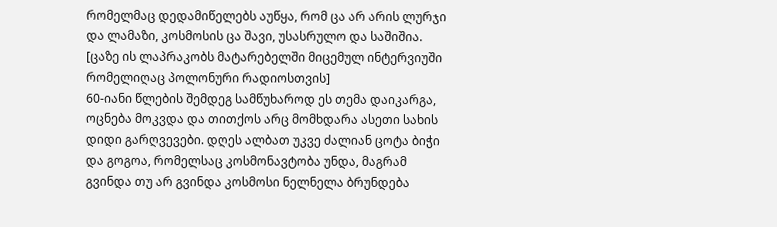რომელმაც დედამიწელებს აუწყა, რომ ცა არ არის ლურჯი და ლამაზი, კოსმოსის ცა შავი, უსასრულო და საშიშია. [ცაზე ის ლაპრაკობს მატარებელში მიცემულ ინტერვიუში რომელიღაც პოლონური რადიოსთვის]
60-იანი წლების შემდეგ სამწუხაროდ ეს თემა დაიკარგა, ოცნება მოკვდა და თითქოს არც მომხდარა ასეთი სახის დიდი გარღვევები. დღეს ალბათ უკვე ძალიან ცოტა ბიჭი და გოგოა, რომელსაც კოსმონავტობა უნდა, მაგრამ გვინდა თუ არ გვინდა კოსმოსი ნელნელა ბრუნდება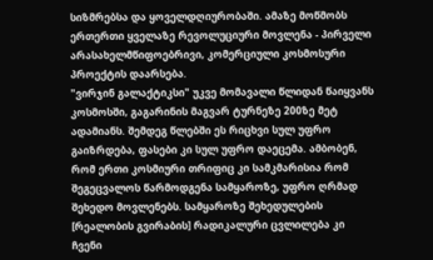სიზმრებსა და ყოველდღიურობაში. ამაზე მოწმობს ერთერთი ყველაზე რევოლუციური მოვლენა - პირველი არასახელმწიფოებრივი, კომერციული კოსმოსური პროექტის დაარსება.
"ვირჯინ გალაქტიკსი" უკვე მომავალი წლიდან წაიყვანს კოსმოსში, გაგარინის მაგვარ ტურნეზე 200ზე მეტ ადამიანს. შემდეგ წლებში ეს რიცხვი სულ უფრო გაიზრდება, ფასები კი სულ უფრო დაეცემა. ამბობენ, რომ ერთი კოსმიური თრიფიც კი სამკმარისია რომ შეგეცვალოს წარმოდგენა სამყაროზე, უფრო ღრმად შეხედო მოვლენებს. სამყაროზე შეხედულების [რეალობის გვირაბის] რადიკალური ცვლილება კი ჩვენი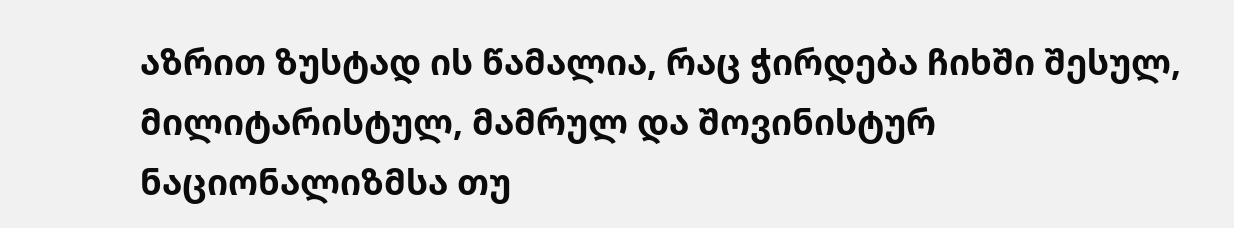აზრით ზუსტად ის წამალია, რაც ჭირდება ჩიხში შესულ, მილიტარისტულ, მამრულ და შოვინისტურ ნაციონალიზმსა თუ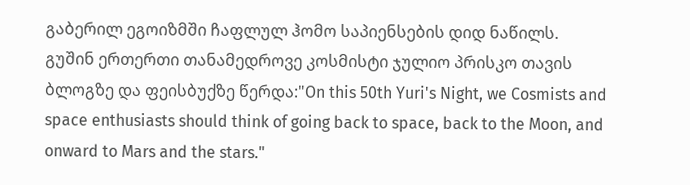გაბერილ ეგოიზმში ჩაფლულ ჰომო საპიენსების დიდ ნაწილს.
გუშინ ერთერთი თანამედროვე კოსმისტი ჯულიო პრისკო თავის ბლოგზე და ფეისბუქზე წერდა:"On this 50th Yuri's Night, we Cosmists and space enthusiasts should think of going back to space, back to the Moon, and onward to Mars and the stars."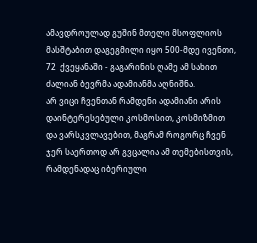ამავდროულად გუშინ მთელი მსოფლიოს მასშტაბით დაგეგმილი იყო 500-მდე ივენთი, 72  ქვეყანაში - გაგარინის ღამე ამ სახით ძალიან ბევრმა ადამიანმა აღნიშნა.
არ ვიცი ჩვენთან რამდენი ადამიანი არის დაინტერესებული კოსმოსით, კოსმიზმით და ვარსკვლავებით, მაგრამ როგორც ჩვენ ჯერ საერთოდ არ გვცალია ამ თემებისთვის, რამდენადაც იბერიული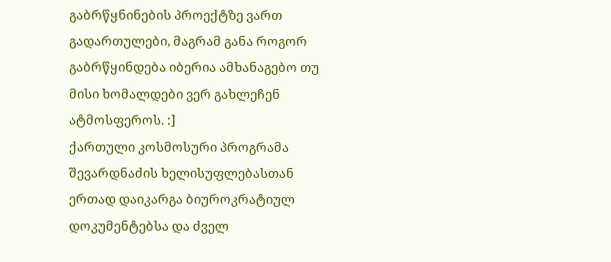გაბრწყნინების პროექტზე ვართ გადართულები, მაგრამ განა როგორ გაბრწყინდება იბერია ამხანაგებო თუ მისი ხომალდები ვერ გახლეჩენ ატმოსფეროს. :]
ქართული კოსმოსური პროგრამა შევარდნაძის ხელისუფლებასთან ერთად დაიკარგა ბიუროკრატიულ დოკუმენტებსა და ძველ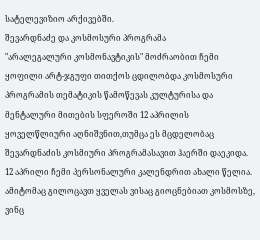სატელევიზიო არქივებში.
შევარდნაძე და კოსმოსური პროგრამა
"არალეგალური კოსმონავტიკის" მოძრაობით ჩემი ყოფილი არტ-ჯგუფი თითქოს ცდილობდა კოსმოსური პროგრამის თემატიკის წამოწევას კულტურისა და მენტალური მითების სფეროში 12 აპრილის ყოველწლიური აღნიშვნით,თუმცა ეს მცდელობაც შევარდნაძის კოსმიური პროგრამასავით ჰაერში დაეკიდა.
12 აპრილი ჩემი პერსონალური კალენდრით ახალი წელია. ამიტომაც გილოცავთ ყველას ვისაც გიოცნებიათ კოსმოსზე, ვინც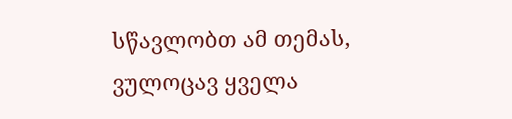სწავლობთ ამ თემას, ვულოცავ ყველა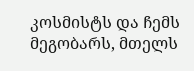კოსმისტს და ჩემს მეგობარს, მთელს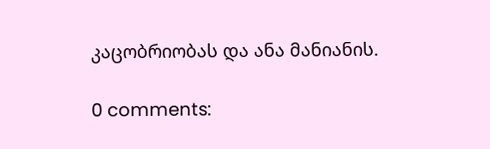კაცობრიობას და ანა მანიანის.

0 comments: